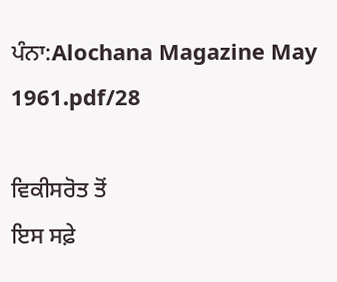ਪੰਨਾ:Alochana Magazine May 1961.pdf/28

ਵਿਕੀਸਰੋਤ ਤੋਂ
ਇਸ ਸਫ਼ੇ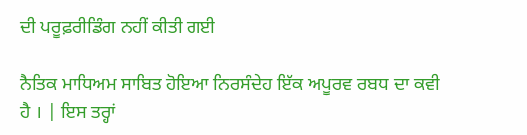ਦੀ ਪਰੂਫ਼ਰੀਡਿੰਗ ਨਹੀਂ ਕੀਤੀ ਗਈ

ਨੈਤਿਕ ਮਾਧਿਅਮ ਸਾਬਿਤ ਹੋਇਆ ਨਿਰਸੰਦੇਹ ਇੱਕ ਅਪੂਰਵ ਰਬਧ ਦਾ ਕਵੀ ਹੈ । | ਇਸ ਤਰ੍ਹਾਂ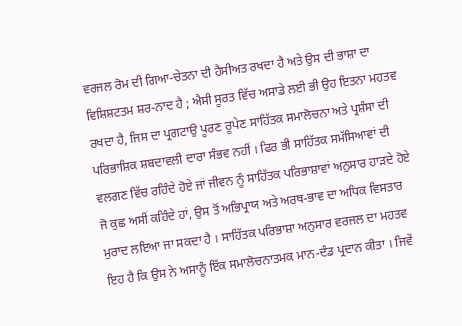ਵਰਜਲ ਰੋਮ ਦੀ ਗਿਆ-ਚੇਤਨਾ ਦੀ ਹੈਸੀਅਤ ਰਖਦਾ ਹੈ ਅਤੇ ਉਸ ਦੀ ਭਾਸ਼ਾ ਦਾ ਵਿਸ਼ਿਸ਼ਟਤਮ ਸ਼ਰ-ਨਾਦ ਹੈ ; ਐਸੀ ਸੂਰਤ ਵਿੱਚ ਅਸਾਡੇ ਲਈ ਭੀ ਉਹ ਇਤਨਾ ਮਹਤਵ ਰਖਦਾ ਹੈ, ਜਿਸ ਦਾ ਪ੍ਰਗਟਾਉ ਪੂਰਣ ਰੂਪੇਣ ਸਾਹਿੱਤਕ ਸਮਾਲੋਚਨਾ ਅਤੇ ਪ੍ਰਸ਼ੰਸਾ ਦੀ ਪਰਿਭਾਸ਼ਿਕ ਸ਼ਬਦਾਵਲੀ ਦਾਰਾ ਸੰਭਵ ਨਹੀਂ । ਫਿਰ ਭੀ ਸਾਹਿੱਤਕ ਸਮੱਸਿਆਵਾਂ ਦੀ ਵਲਗਣ ਵਿੱਚ ਰਹਿੰਦੇ ਹੋਏ ਜਾਂ ਜੀਵਨ ਨੂੰ ਸਾਹਿੱਤਕ ਪਰਿਭਾਸ਼ਾਵਾਂ ਅਨੁਸਾਰ ਹਾੜਦੇ ਹੋਏ ਜੋ ਕੁਛ ਅਸੀਂ ਕਹਿੰਦੇ ਹਾਂ, ਉਸ ਤੋਂ ਅਭਿਪ੍ਰਾਯ ਅਤੇ ਅਰਥ-ਭਾਵ ਦਾ ਅਧਿਕ ਵਿਸਤਾਰ ਮੁਰਾਦ ਲਇਆ ਜਾ ਸਕਦਾ ਹੈ । ਸਾਹਿੱਤਕ ਪਰਿਭਾਸ਼ਾ ਅਨੁਸਾਰ ਵਰਜਲ ਦਾ ਮਹਤਵ ਇਹ ਹੈ ਕਿ ਉਸ ਨੇ ਅਸਾਨੂੰ ਇੱਕ ਸਮਾਲੋਚਨਾਤਮਕ ਮਾਨ-ਦੰਡ ਪ੍ਰਦਾਨ ਕੀਤਾ । ਜਿਵੇਂ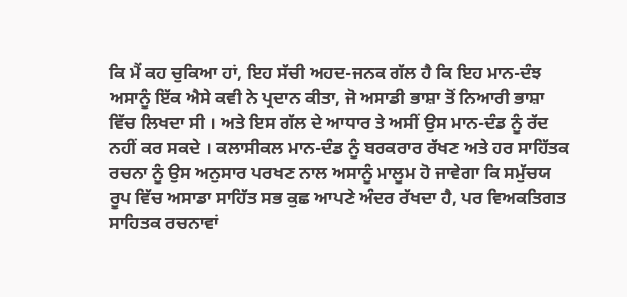ਕਿ ਮੈਂ ਕਹ ਚੁਕਿਆ ਹਾਂ, ਇਹ ਸੱਚੀ ਅਹਦ-ਜਨਕ ਗੱਲ ਹੈ ਕਿ ਇਹ ਮਾਨ-ਦੰਝ ਅਸਾਨੂੰ ਇੱਕ ਐਸੇ ਕਵੀ ਨੇ ਪ੍ਰਦਾਨ ਕੀਤਾ, ਜੋ ਅਸਾਡੀ ਭਾਸ਼ਾ ਤੋਂ ਨਿਆਰੀ ਭਾਸ਼ਾ ਵਿੱਚ ਲਿਖਦਾ ਸੀ । ਅਤੇ ਇਸ ਗੱਲ ਦੇ ਆਧਾਰ ਤੇ ਅਸੀਂ ਉਸ ਮਾਨ-ਦੰਡ ਨੂੰ ਰੱਦ ਨਹੀਂ ਕਰ ਸਕਦੇ । ਕਲਾਸੀਕਲ ਮਾਨ-ਦੰਡ ਨੂੰ ਬਰਕਰਾਰ ਰੱਖਣ ਅਤੇ ਹਰ ਸਾਹਿੱਤਕ ਰਚਨਾ ਨੂੰ ਉਸ ਅਨੁਸਾਰ ਪਰਖਣ ਨਾਲ ਅਸਾਨੂੰ ਮਾਲੂਮ ਹੋ ਜਾਵੇਗਾ ਕਿ ਸਮੁੱਚਯ ਰੂਪ ਵਿੱਚ ਅਸਾਡਾ ਸਾਹਿੱਤ ਸਭ ਕੁਛ ਆਪਣੇ ਅੰਦਰ ਰੱਖਦਾ ਹੈ, ਪਰ ਵਿਅਕਤਿਗਤ ਸਾਹਿਤਕ ਰਚਨਾਵਾਂ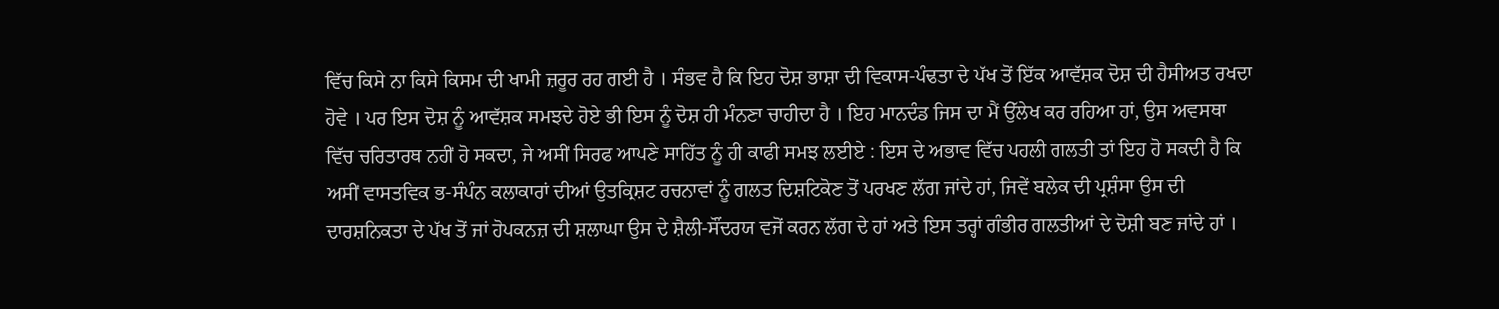ਵਿੱਚ ਕਿਸੇ ਨਾ ਕਿਸੇ ਕਿਸਮ ਦੀ ਖਾਮੀ ਜ਼ਰੂਰ ਰਹ ਗਈ ਹੈ । ਸੰਭਵ ਹੈ ਕਿ ਇਹ ਦੋਸ਼ ਭਾਸ਼ਾ ਦੀ ਵਿਕਾਸ-ਪੰਢਤਾ ਦੇ ਪੱਖ ਤੋਂ ਇੱਕ ਆਵੱਸ਼ਕ ਦੋਸ਼ ਦੀ ਹੈਸੀਅਤ ਰਖਦਾ ਹੋਵੇ । ਪਰ ਇਸ ਦੋਸ਼ ਨੂੰ ਆਵੱਸ਼ਕ ਸਮਝਦੇ ਹੋਏ ਭੀ ਇਸ ਨੂੰ ਦੋਸ਼ ਹੀ ਮੰਨਣਾ ਚਾਹੀਦਾ ਹੈ । ਇਹ ਮਾਨਦੰਡ ਜਿਸ ਦਾ ਮੈਂ ਉੱਲੇਖ ਕਰ ਰਹਿਆ ਹਾਂ, ਉਸ ਅਵਸਥਾ ਵਿੱਚ ਚਰਿਤਾਰਥ ਨਹੀਂ ਹੋ ਸਕਦਾ, ਜੇ ਅਸੀਂ ਸਿਰਫ ਆਪਣੇ ਸਾਹਿੱਤ ਨੂੰ ਹੀ ਕਾਫੀ ਸਮਝ ਲਈਏ : ਇਸ ਦੇ ਅਭਾਵ ਵਿੱਚ ਪਹਲੀ ਗਲਤੀ ਤਾਂ ਇਹ ਹੋ ਸਕਦੀ ਹੈ ਕਿ ਅਸੀਂ ਵਾਸਤਵਿਕ ਭ-ਸੰਪੰਨ ਕਲਾਕਾਰਾਂ ਦੀਆਂ ਉਤਕ੍ਰਿਸ਼ਟ ਰਚਨਾਵਾਂ ਨੂੰ ਗਲਤ ਦਿਸ਼ਟਿਕੋਣ ਤੋਂ ਪਰਖਣ ਲੱਗ ਜਾਂਦੇ ਹਾਂ, ਜਿਵੇਂ ਬਲੇਕ ਦੀ ਪ੍ਰਸ਼ੰਸਾ ਉਸ ਦੀ ਦਾਰਸ਼ਨਿਕਤਾ ਦੇ ਪੱਖ ਤੋਂ ਜਾਂ ਹੋਪਕਨਜ਼ ਦੀ ਸ਼ਲਾਘਾ ਉਸ ਦੇ ਸ਼ੈਲੀ-ਸੌਂਦਰਯ ਵਜੋਂ ਕਰਨ ਲੱਗ ਦੇ ਹਾਂ ਅਤੇ ਇਸ ਤਰ੍ਹਾਂ ਗੰਭੀਰ ਗਲਤੀਆਂ ਦੇ ਦੋਸ਼ੀ ਬਣ ਜਾਂਦੇ ਹਾਂ ।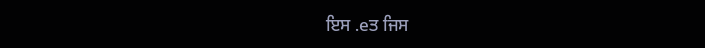ਇਸ .eਤ ਜਿਸ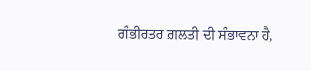ਗੰਭੀਰਤਰ ਗ਼ਲਤੀ ਦੀ ਸੰਭਾਵਨਾ ਹੈ,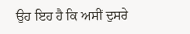ਉਹ ਇਹ ਹੈ ਕਿ ਅਸੀਂ ਦੁਸਰੇ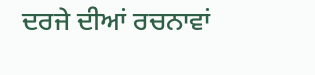ਦਰਜੇ ਦੀਆਂ ਰਚਨਾਵਾਂ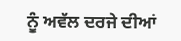ਨੂੰ ਅਵੱਲ ਦਰਜੇ ਦੀਆਂ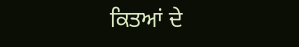ਕਿਤਆਂ ਦੇ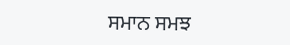ਸਮਾਨ ਸਮਝ